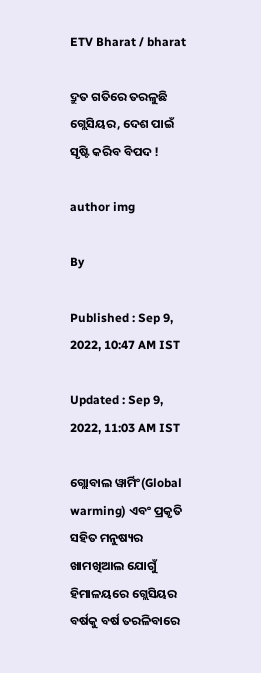ETV Bharat / bharat

ଦ୍ରୁତ ଗତିରେ ତରଳୁଛି ଗ୍ଲେସିୟର, ଦେଶ ପାଇଁ ସୃଷ୍ଟି କରିବ ବିପଦ !

author img

By

Published : Sep 9, 2022, 10:47 AM IST

Updated : Sep 9, 2022, 11:03 AM IST

ଗ୍ଲୋବାଲ ୱାର୍ମିଂ(Global warming) ଏବଂ ପ୍ରକୃତି ସହିତ ମନୁଷ୍ୟର ଖାମଖିଆଲ ଯୋଗୁଁ ହିମାଳୟରେ ଗ୍ଲେସିୟର ବର୍ଷକୁ ବର୍ଷ ତରଳିବାରେ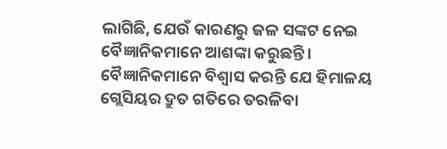ଲାଗିଛି, ଯେଉଁ କାରଣରୁ ଜଳ ସଙ୍କଟ ନେଇ ବୈଜ୍ଞାନିକମାନେ ଆଶଙ୍କା କରୁଛନ୍ତି । ବୈଜ୍ଞାନିକମାନେ ବିଶ୍ୱାସ କରନ୍ତି ଯେ ହିମାଳୟ ଗ୍ଲେସିୟର ଦ୍ରୁତ ଗତିରେ ତରଳିବା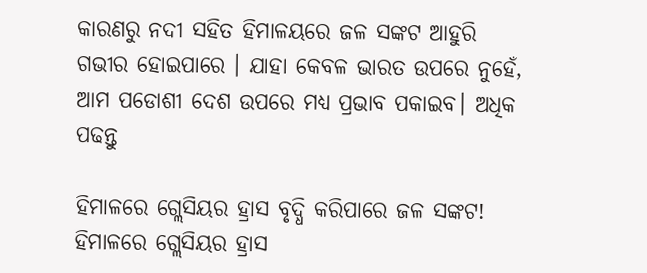କାରଣରୁ ନଦୀ ସହିତ ହିମାଳୟରେ ଜଳ ସଙ୍କଟ ଆହୁରି ଗଭୀର ହୋଇପାରେ । ଯାହା କେବଳ ଭାରତ ଉପରେ ନୁହେଁ, ଆମ ପଡୋଶୀ ଦେଶ ଉପରେ ମଧ୍ୟ ପ୍ରଭାବ ପକାଇବ। ଅଧିକ ପଢନ୍ତୁ

ହିମାଳରେ ଗ୍ଲେସିୟର ହ୍ରାସ ବୃଦ୍ଧି କରିପାରେ ଜଳ ସଙ୍କଟ!
ହିମାଳରେ ଗ୍ଲେସିୟର ହ୍ରାସ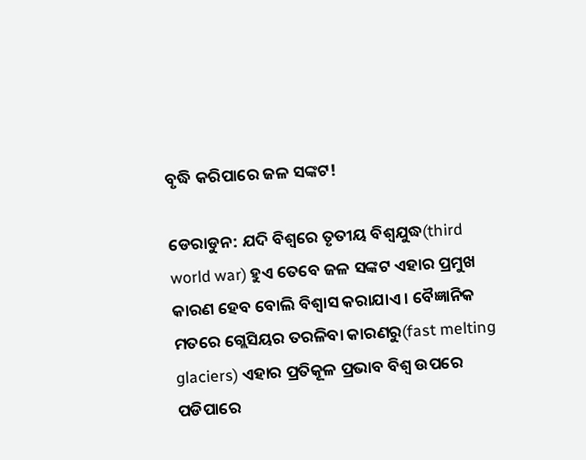ବୃଦ୍ଧି କରିପାରେ ଜଳ ସଙ୍କଟ!

ଡେରାଡୁନ: ଯଦି ବିଶ୍ବରେ ତୃତୀୟ ବିଶ୍ୱଯୁଦ୍ଧ(third world war) ହୁଏ ତେବେ ଜଳ ସଙ୍କଟ ଏହାର ପ୍ରମୁଖ କାରଣ ହେବ ବୋଲି ବିଶ୍ବାସ କରାଯାଏ । ବୈଜ୍ଞାନିକ ମତରେ ଗ୍ଲେସିୟର ତରଳିବା କାରଣରୁ(fast melting glaciers) ଏହାର ପ୍ରତିକୂଳ ପ୍ରଭାବ ବିଶ୍ବ ଉପରେ ପଡିପାରେ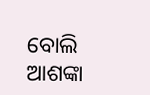ବୋଲି ଆଶଙ୍କା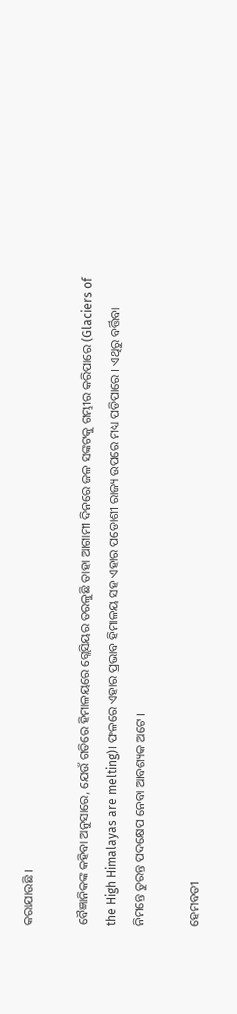କରାଯାଉଛି ।

ବୈଜ୍ଞାନିକଙ୍କ କହିବା ଅନୁସାରେ, ଯେଉଁ ଗତିରେ ହିମାଳୟରେ ଗ୍ଲେସିୟର ତରଳୁଛି ତାହା ଆଗାମୀ ଦିନରେ ଜଳ ସଙ୍କଟକୁ ଗମ୍ଭୀର କରିପାରେ (Glaciers of the High Himalayas are melting)। ଫଳରେ ଏହାର ପ୍ରଭାବ ହିମାଳୟ ସହ ଏହାର ପଡୋଶୀ ରାଜ୍ୟ ଉପରେ ମଧ୍ୟ ପଡିପାରେ । ଏଥିରୁ ବର୍ତ୍ତିବା ନିମନ୍ତେ ତୁରନ୍ତ ପଦକ୍ଷେପ ନେବା ଆବଶ୍ୟକ ଅଟେ ।

ହେମବତୀ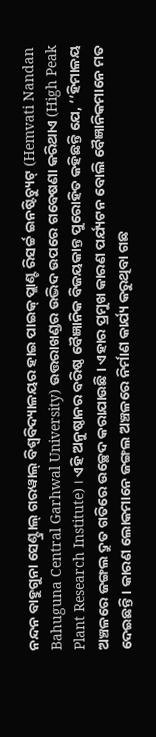ନନ୍ଦନ ବାହୁଗୁନା ସେଣ୍ଟ୍ରାଲ୍ ଗରୱାଲ୍ ବିଶ୍ୱବିଦ୍ୟାଳୟର ହାଇ ପାଇକ୍ ପ୍ଲାଣ୍ଟ ରିସର୍ଚ୍ଚ ଇନଷ୍ଟିଚ୍ୟୁଟ୍ (Hemvati Nandan Bahuguna Central Garhwal University) ଉତ୍ତରାଖଣ୍ଡର ଉଦ୍ଭିଦ ଉପରେ ଗବେଷଣା କରିଥାଏ (High Peak Plant Research Institute) । ଏହି ଅନୁଷ୍ଠାନର ବରିଷ୍ଠ ବୈଜ୍ଞାନିକ ବିଜୟକାନ୍ତ ପୁରୋହିତ କହିଛନ୍ତି ଯେ, ‘‘ହିମାଳୟ ଅଞ୍ଚଳରେ ଜଙ୍ଗଲ ଦ୍ରୁତ ଗତିରେ ଉଚ୍ଛେଦ କରାଯାଉଛି । ଏହାର ପ୍ରମୁଖ କାରଣ ପର୍ଯ୍ୟଟନ ବୋଲି ବୈଜ୍ଞାନିକମାନେ ମତ ଦେଇଛନ୍ତି । କାରଣ ଲୋକମାନେ ଜଙ୍ଗଲ ଅଞ୍ଚଳରେ ନିର୍ମାଣ କାର୍ଯ୍ୟ କରୁଥିବା ଗଛ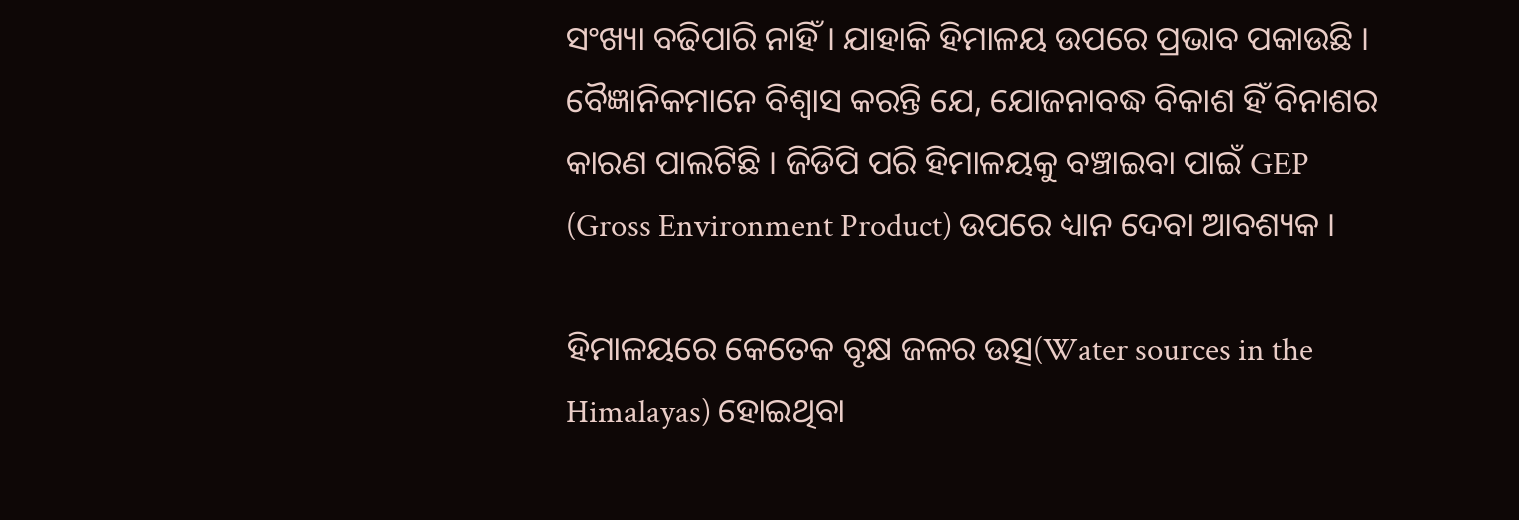ସଂଖ୍ୟା ବଢିପାରି ନାହିଁ । ଯାହାକି ହିମାଳୟ ଉପରେ ପ୍ରଭାବ ପକାଉଛି । ବୈଜ୍ଞାନିକମାନେ ବିଶ୍ବାସ କରନ୍ତି ଯେ, ଯୋଜନାବଦ୍ଧ ବିକାଶ ହିଁ ବିନାଶର କାରଣ ପାଲଟିଛି । ଜିଡିପି ପରି ହିମାଳୟକୁ ବଞ୍ଚାଇବା ପାଇଁ GEP (Gross Environment Product) ଉପରେ ଧ୍ୟାନ ଦେବା ଆବଶ୍ୟକ ।

ହିମାଳୟରେ କେତେକ ବୃକ୍ଷ ଜଳର ଉତ୍ସ(Water sources in the Himalayas) ହୋଇଥିବା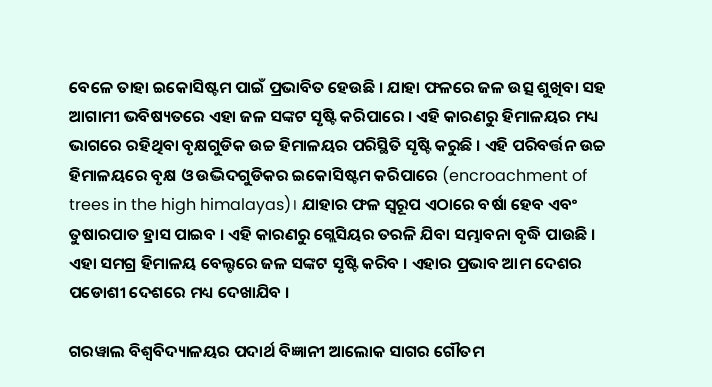ବେଳେ ତାହା ଇକୋସିଷ୍ଟମ ପାଇଁ ପ୍ରଭାବିତ ହେଉଛି । ଯାହା ଫଳରେ ଜଳ ଉତ୍ସ ଶୁଖିବା ସହ ଆଗାମୀ ଭବିଷ୍ୟତରେ ଏହା ଜଳ ସଙ୍କଟ ସୃଷ୍ଟି କରିପାରେ । ଏହି କାରଣରୁ ହିମାଳୟର ମଧ୍ୟ ଭାଗରେ ରହିଥିବା ବୃକ୍ଷଗୁଡିକ ଉଚ୍ଚ ହିମାଳୟର ପରିସ୍ଥିତି ସୃଷ୍ଟି କରୁଛି । ଏହି ପରିବର୍ତ୍ତନ ଉଚ୍ଚ ହିମାଳୟରେ ବୃକ୍ଷ ଓ ଉଦ୍ଭିଦଗୁଡିକର ଇକୋସିଷ୍ଟମ କରିପାରେ (encroachment of trees in the high himalayas)। ଯାହାର ଫଳ ସ୍ବରୂପ ଏଠାରେ ବର୍ଷା ହେବ ଏବଂ ତୁଷାରପାତ ହ୍ରାସ ପାଇବ । ଏହି କାରଣରୁ ଗ୍ଲେସିୟର ତରଳି ଯିବା ସମ୍ଭାବନା ବୃଦ୍ଧି ପାଉଛି । ଏହା ସମଗ୍ର ହିମାଳୟ ବେଲ୍ଟରେ ଜଳ ସଙ୍କଟ ସୃଷ୍ଟି କରିବ । ଏହାର ପ୍ରଭାବ ଆମ ଦେଶର ପଡୋଶୀ ଦେଶରେ ମଧ୍ୟ ଦେଖାଯିବ ।

ଗରୱାଲ ବିଶ୍ୱବିଦ୍ୟାଳୟର ପଦାର୍ଥ ବିଜ୍ଞାନୀ ଆଲୋକ ସାଗର ଗୌତମ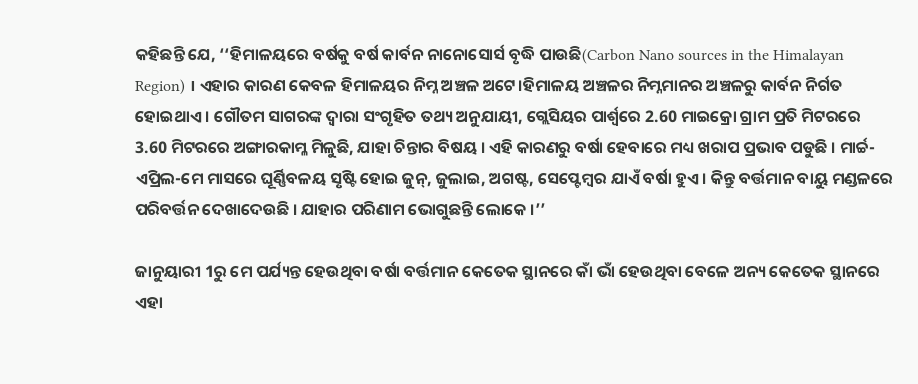କହିଛନ୍ତି ଯେ, ‘‘ହିମାଳୟରେ ବର୍ଷକୁ ବର୍ଷ କାର୍ବନ ନାନୋସୋର୍ସ ବୃଦ୍ଧି ପାଉଛି(Carbon Nano sources in the Himalayan Region) । ଏହାର କାରଣ କେବଳ ହିମାଳୟର ନିମ୍ନ ଅଞ୍ଚଳ ଅଟେ।ହିମାଳୟ ଅଞ୍ଚଳର ନିମ୍ନମାନର ଅଞ୍ଚଳରୁ କାର୍ବନ ନିର୍ଗତ ହୋଇଥାଏ । ଗୌତମ ସାଗରଙ୍କ ଦ୍ବାରା ସଂଗୃହିତ ତଥ୍ୟ ଅନୁଯାୟୀ, ଗ୍ଲେସିୟର ପାର୍ଶ୍ୱରେ 2.60 ମାଇକ୍ରୋ ଗ୍ରାମ ପ୍ରତି ମିଟରରେ 3.60 ମିଟରରେ ଅଙ୍ଗାରକାମ୍ଳ ମିଳୁଛି, ଯାହା ଚିନ୍ତାର ବିଷୟ । ଏହି କାରଣରୁ ବର୍ଷା ହେବାରେ ମଧ୍ୟ ଖରାପ ପ୍ରଭାବ ପଡୁଛି । ମାର୍ଚ୍ଚ-ଏପ୍ରିଲ-ମେ ମାସରେ ଘୂର୍ଣ୍ଣିବଳୟ ସୃଷ୍ଟି ହୋଇ ଜୁନ୍, ଜୁଲାଇ, ଅଗଷ୍ଟ, ସେପ୍ଟେମ୍ବର ଯାଏଁ ବର୍ଷା ହୁଏ । କିନ୍ତୁ ବର୍ତ୍ତମାନ ବାୟୁ ମଣ୍ଡଳରେ ପରିବର୍ତ୍ତନ ଦେଖାଦେଉଛି । ଯାହାର ପରିଣାମ ଭୋଗୁଛନ୍ତି ଲୋକେ ।’’

ଜାନୁୟାରୀ 1ରୁ ମେ ପର୍ଯ୍ୟନ୍ତ ହେଉଥିବା ବର୍ଷା ବର୍ତ୍ତମାନ କେତେକ ସ୍ଥାନରେ କାଁ ଭାଁ ହେଉଥିବା ବେଳେ ଅନ୍ୟ କେତେକ ସ୍ଥାନରେ ଏହା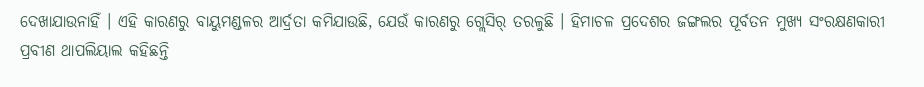ଦେଖାଯାଉନାହିଁ । ଏହି କାରଣରୁ ବାୟୁମଣ୍ଡଳର ଆର୍ଦ୍ରତା କମିଯାଉଛି, ଯେଉଁ କାରଣରୁ ଗ୍ଲେସିର୍ ତରଳୁଛି । ହିମାଚଳ ପ୍ରଦେଶର ଜଙ୍ଗଲର ପୂର୍ବତନ ମୁଖ୍ୟ ସଂରକ୍ଷଣକାରୀ ପ୍ରବୀଣ ଥାପଲିୟାଲ କହିଛନ୍ତି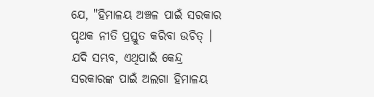ଯେ, "ହିମାଳୟ ଅଞ୍ଚଳ ପାଇଁ ସରକାର ପୃଥକ ନୀତି ପ୍ରସ୍ତୁତ କରିବା ଉଚିତ୍‌ । ଯଦି ସମ୍ଭବ, ଏଥିପାଇଁ କେନ୍ଦ୍ର ସରକାରଙ୍କ ପାଇଁ ଅଲଗା ହିମାଳୟ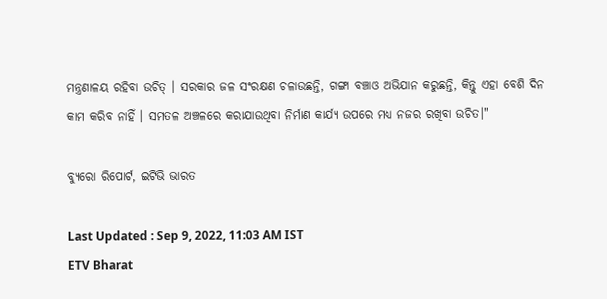ମନ୍ତ୍ରଣାଳୟ ରହିବା ଉଚିତ୍ । ସରକାର ଜଳ ସଂରକ୍ଷଣ ଚଳାଉଛନ୍ତି, ଗଙ୍ଗା ବଞ୍ଚାଓ ଅଭିଯାନ କରୁଛନ୍ତି, କିନ୍ତୁ ଏହା ବେଶି ଦିନ କାମ କରିବ ନାହିଁ । ସମତଳ ଅଞ୍ଚଳରେ କରାଯାଉଥିବା ନିର୍ମାଣ କାର୍ଯ୍ୟ ଉପରେ ମଧ୍ୟ ନଜର ରଖିବା ଉଚିତ।"

ବ୍ୟୁରୋ ରିପୋର୍ଟ, ଇଟିଭି ଭାରତ

Last Updated : Sep 9, 2022, 11:03 AM IST
ETV Bharat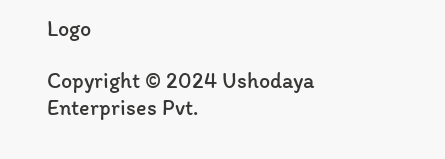Logo

Copyright © 2024 Ushodaya Enterprises Pvt.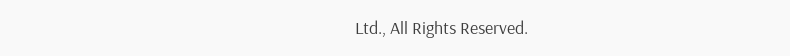Ltd., All Rights Reserved.